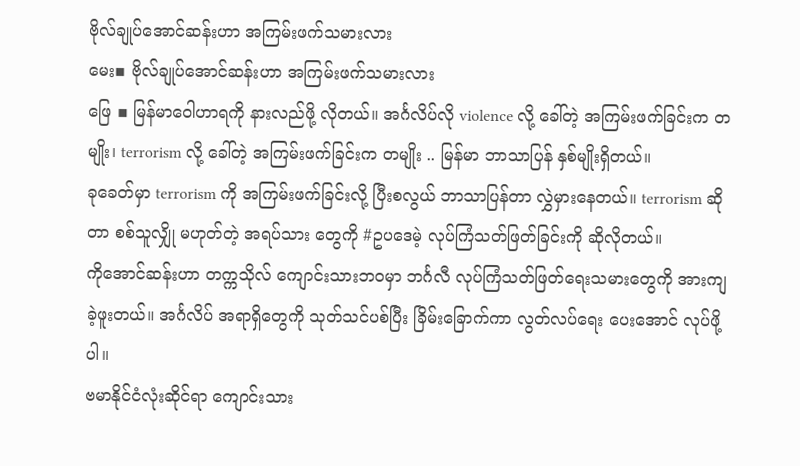ဗိုလ်ချုပ်အောင်ဆန်းဟာ အကြမ်းဖက်သမားလား
မေး▪ ဗိုလ်ချုပ်အောင်ဆန်းဟာ အကြမ်းဖက်သမားလား
ဖြေ ▪ မြန်မာဝေါဟာရကို နားလည်ဖို့ လိုတယ်။ အင်္ဂလိပ်လို violence လို့ ခေါ်တဲ့ အကြမ်းဖက်ခြင်းက တမျိုး၊ terrorism လို့ ခေါ်တဲ့ အကြမ်းဖက်ခြင်းက တမျိုး .. မြန်မာ ဘာသာပြန် နှစ်မျိုးရှိတယ်။
ခုခေတ်မှာ terrorism ကို အကြမ်းဖက်ခြင်းလို့ ပြီးစလွယ် ဘာသာပြန်တာ လွှဲမှားနေတယ်။ terrorism ဆိုတာ စစ်သူလျှို မဟုတ်တဲ့ အရပ်သား တွေကို #ဥပဒေမဲ့ လုပ်ကြံသတ်ဖြတ်ခြင်းကို ဆိုလိုတယ်။
ကိုအောင်ဆန်းဟာ တက္ကသိုလ် ကျောင်းသားဘဝမှာ ဘင်္ဂလီ လုပ်ကြံသတ်ဖြတ်ရေးသမားတွေကို အားကျခဲ့ဖူးတယ်။ အင်္ဂလိပ် အရာရှိတွေကို သုတ်သင်ပစ်ပြီး ခြိမ်းခြောက်ကာ လွတ်လပ်ရေး ပေးအောင် လုပ်ဖို့ပါ။
ဗမာနိုင်ငံလုံးဆိုင်ရာ ကျောင်းသား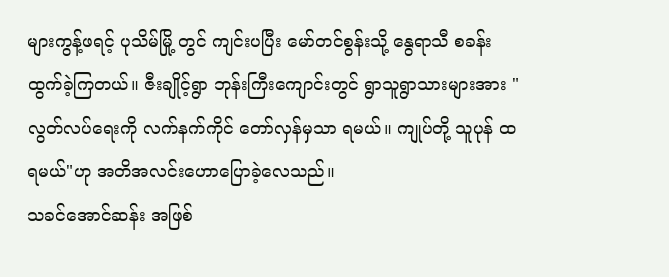များကွန့်ဖရင့် ပုသိမ်မြို့ တွင် ကျင်းပပြီး မော်တင်စွန်းသို့ နွေရာသီ စခန်း ထွက်ခဲ့ကြတယ်။ ဇီးချိုင့်ရွာ ဘုန်းကြီးကျောင်းတွင် ရွာသူရွာသားများအား "လွတ်လပ်ရေးကို လက်နက်ကိုင် တော်လှန်မှသာ ရမယ်။ ကျုပ်တို့ သူပုန် ထရမယ်"ဟု အတိအလင်းဟောပြောခဲ့လေသည်။
သခင်အောင်ဆန်း အဖြစ်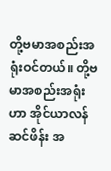တို့ဗမာအစည်းအရုံးဝင်တယ်။ တို့ဗမာအစည်းအရုံးဟာ အိုင်ယာလန် ဆင်ဖိန်း အ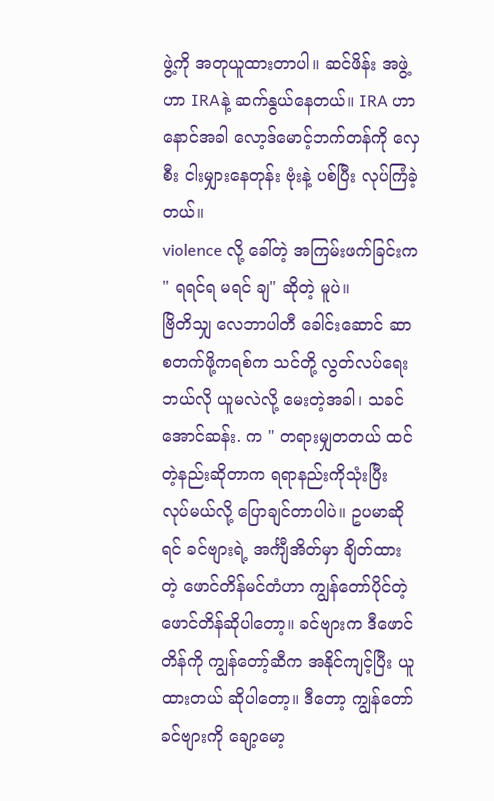ဖွဲ့ကို အတုယူထားတာပါ။ ဆင်ဖိန်း အဖွဲ့ ဟာ IRAနဲ့ ဆက်နွယ်နေတယ်။ IRA ဟာ နောင်အခါ လော့ဒ်မောင့်ဘက်တန်ကို လှေစီး ငါးမျှားနေတုန်း ဗုံးနဲ့ ပစ်ပြီး လုပ်ကြံခဲ့တယ်။
violence လို့ ခေါ်တဲ့ အကြမ်းဖက်ခြင်းက " ရရင်ရ မရင် ချ" ဆိုတဲ့ မူပဲ။
ဗြိတိသျှ လေဘာပါတီ ခေါင်းဆောင် ဆာစတက်ဖို့ကရစ်က သင်တို့ လွတ်လပ်ရေး ဘယ်လို ယူမလဲလို့ မေးတဲ့အခါ၊ သခင်အောင်ဆန်း. က " တရားမျှတတယ် ထင်တဲ့နည်းဆိုတာက ရရာနည်းကိုသုံးပြီး လုပ်မယ်လို့ ပြောချင်တာပါပဲ။ ဥပမာဆိုရင် ခင်ဗျားရဲ့ အင်္ကျီအိတ်မှာ ချိတ်ထားတဲ့ ဖောင်တိန်မင်တံဟာ ကျွန်တော်ပိုင်တဲ့ ဖောင်တိန်ဆိုပါတော့။ ခင်ဗျားက ဒီဖောင်တိန်ကို ကျွန်တော့်ဆီက အနိုင်ကျင့်ပြီး ယူထားတယ် ဆိုပါတော့။ ဒီတော့ ကျွန်တော် ခင်ဗျားကို ချော့မော့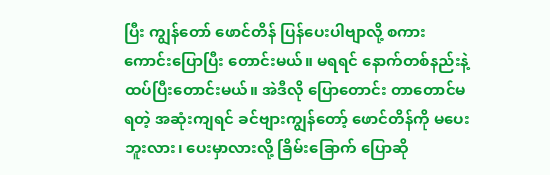ပြီး ကျွန်တော် ဖောင်တိန် ပြန်ပေးပါဗျာလို့ စကားကောင်းပြောပြီး တောင်းမယ်။ မရရင် နောက်တစ်နည်းနဲ့ ထပ်ပြီးတောင်းမယ်။ အဲဒီလို ပြောတောင်း တာတောင်မရတဲ့ အဆုံးကျရင် ခင်ဗျားကျွန်တော့် ဖောင်တိန်ကို မပေးဘူးလား၊ ပေးမှာလားလို့ ခြိမ်းခြောက် ပြောဆို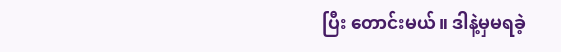ပြီး တောင်းမယ်။ ဒါနဲ့မှမရခဲ့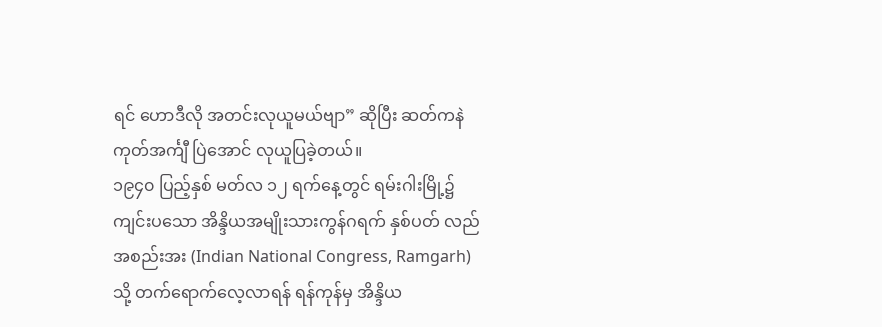ရင် ဟောဒီလို အတင်းလုယူမယ်ဗျာ” ဆိုပြီး ဆတ်ကနဲ ကုတ်အင်္ကျီ ပြဲအောင် လုယူပြခဲ့တယ်။
၁၉၄၀ ပြည့်နှစ် မတ်လ ၁၂ ရက်နေ့တွင် ရမ်းဂါးမြို့၌ ကျင်းပသော အိန္ဒိယအမျိုးသားကွန်ဂရက် နှစ်ပတ် လည်အစည်းအး (Indian National Congress, Ramgarh) သို့ တက်ရောက်လေ့လာရန် ရန်ကုန်မှ အိန္ဒိယ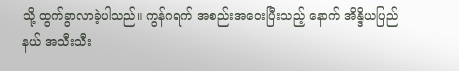သို့ ထွက်ခွာလာခဲ့ပါသည်။ ကွန်ဂရက် အစည်းအဝေးပြီးသည့် နောက် အိန္ဒိယပြည်နယ် အသီးသီး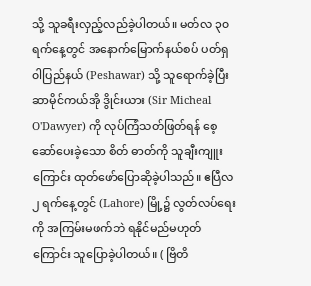သို့ သူခရီးလှည့်လည်ခဲ့ပါတယ်။ မတ်လ ၃၀ရက်နေ့တွင် အနောက်မြောက်နယ်စပ် ပတ်ရှ၀ါပြည်နယ် (Peshawar) သို့ သူရောက်ခဲ့ပြီး ဆာမိုင်ကယ်အို ဒွိုင်းယား (Sir Micheal O'Dawyer) ကို လုပ်ကြံသတ်ဖြတ်ရန် စေ့ဆော်ပေးခဲ့သော စိတ် ဓာတ်ကို သူချီးကျူးကြောင်း ထုတ်ဖော်ပြောဆိုခဲ့ပါသည်။ ဧပြီလ ၂ ရက်နေ့တွင် (Lahore) မြို့၌ လွတ်လပ်ရေးကို အကြမ်းမဖက်ဘဲ ရနိုင်မည်မဟုတ်ကြောင်း သူပြောခဲ့ပါတယ်။ ( ဗြိတိ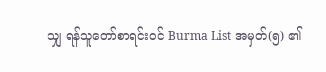သျှ ရန်သူတော်စာရင်း၀င် Burma List အမှတ်(၅) ၏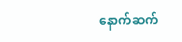နောက်ဆက်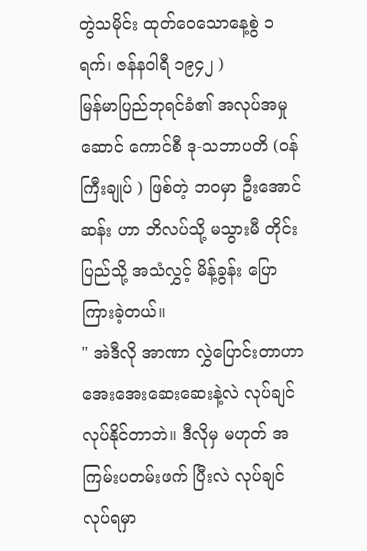တွဲသမိုင်း ထုတ်ဝေသောနေ့စွဲ ၁ ရက်၊ ဇန်န၀ါရီ ၁၉၄၂ )
မြန်မာပြည်ဘုရင်ခံ၏ အလုပ်အမှုဆောင် ကောင်စီ ဒု-သဘာပတိ (ဝန်ကြီးချုပ် ) ဖြစ်တဲ့ ဘဝမှာ ဦးအောင်ဆန်း ဟာ ဘိလပ်သို့ မသွားမီ တိုင်းပြည်သို့ အသံလွှင့် မိန့်ခွန်း ပြောကြားခဲ့တယ်။
" အဲဒီလို အာဏာ လွှဲပြောင်းတာဟာ အေးအေးဆေးဆေးနဲ့လဲ လုပ်ချင် လုပ်နိုင်တာဘဲ။ ဒီလိုမှ မဟုတ် အကြမ်းပတမ်းဖက် ပြီးလဲ လုပ်ချင် လုပ်ရမှာ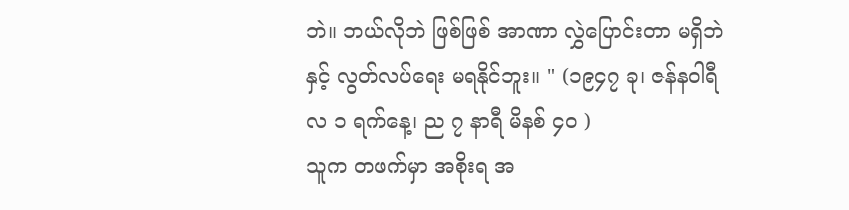ဘဲ။ ဘယ်လိုဘဲ ဖြစ်ဖြစ် အာဏာ လွှဲပြောင်းတာ မရှိဘဲနှင့် လွတ်လပ်ရေး မရနိုင်ဘူး။ " (၁၉၄၇ ခု၊ ဇန်နဝါရီလ ၁ ရက်နေ့၊ ည ၇ နာရီ မိနစ် ၄၀ )
သူက တဖက်မှာ အစိုးရ အ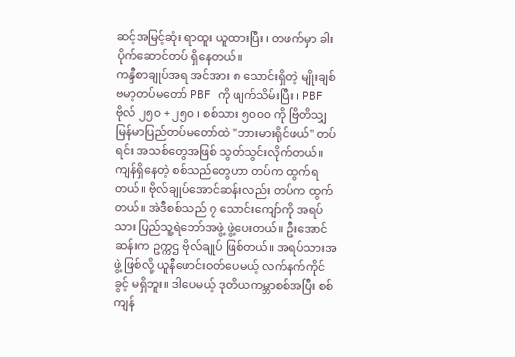ဆင့်အမြင့်ဆုံး ရာထူး ယူထားပြီး ၊ တဖက်မှာ ခါးပိုက်ဆောင်တပ် ရှိနေတယ်။
ကန္ဒီစာချုပ်အရ အင်အား ၈ သောင်းရှိတဲ့ မျိုးချစ်ဗမာ့တပ်မတော် PBF ကို ဖျက်သိမ်းပြီး ၊ PBF ဗိုလ် ၂၅၀ + ၂၅၀ ၊ စစ်သား ၅၀၀၀ ကို ဗြိတိသျှ မြန်မာပြည်တပ်မတော်ထဲ "ဘားမားရိုင်ဖယ်" တပ်ရင်း အသစ်တွေအဖြစ် သွတ်သွင်းလိုက်တယ်။
ကျန်ရှိနေတဲ့ စစ်သည်တွေဟာ တပ်က ထွက်ရတယ်။ ဗိုလ်ချုပ်အောင်ဆန်းလည်း တပ်က ထွက်တယ်။ အဲဒီစစ်သည် ၇ သောင်းကျော်ကို အရပ်သား ပြည်သူ့ရဲဘော်အဖွဲ့ ဖွဲ့ပေးတယ်။ ဦးအောင်ဆန်းက ဥက္ကဌ ဗိုလ်ချုပ် ဖြစ်တယ်။ အရပ်သားအဖွဲ့ ဖြစ်လို့ ယူနီဖောင်းဝတ်ပေမယ့် လက်နက်ကိုင်ခွင့် မရှိဘူး။ ဒါပေမယ့် ဒုတိယကမ္ဘာစစ်အပြီး စစ်ကျန်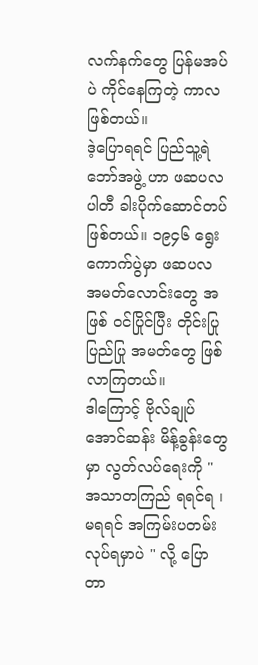လက်နက်တွေ ပြန်မအပ်ပဲ ကိုင်နေကြတဲ့ ကာလဖြစ်တယ်။
ဒဲ့ပြောရရင် ပြည်သူ့ရဲဘော်အဖွဲ့ ဟာ ဖဆပလ ပါတီ ခါးပိုက်ဆောင်တပ် ဖြစ်တယ်။ ၁၉၄၆ ရွေးကောက်ပွဲမှာ ဖဆပလ အမတ်လောင်းတွေ အဖြစ် ဝင်ပြိုင်ပြီး တိုင်းပြုပြည်ပြု အမတ်တွေ ဖြစ်လာကြတယ်။
ဒါကြောင့် ဗိုလ်ချုပ်အောင်ဆန်း မိန့်ခွန်းတွေမှာ လွတ်လပ်ရေးကို " အသာတကြည် ရရင်ရ ၊ မရရင် အကြမ်းပတမ်း လုပ်ရမှာပဲ " လို့ ပြောတာ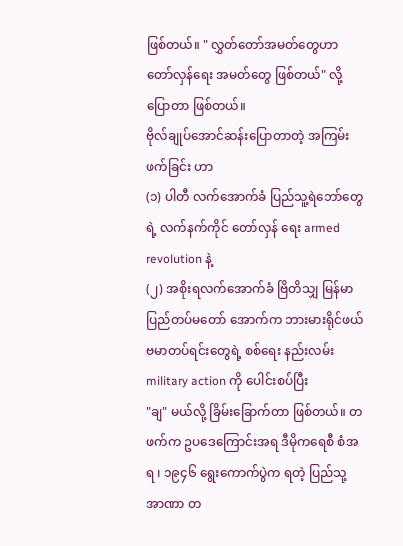ဖြစ်တယ်။ " လွှတ်တော်အမတ်တွေဟာ တော်လှန်ရေး အမတ်တွေ ဖြစ်တယ်" လို့ ပြောတာ ဖြစ်တယ်။
ဗိုလ်ချုပ်အောင်ဆန်းပြောတာတဲ့ အကြမ်းဖက်ခြင်း ဟာ
(၁) ပါတီ လက်အောက်ခံ ပြည်သူ့ရဲဘော်တွေရဲ့ လက်နက်ကိုင် တော်လှန် ရေး armed revolution နဲ့
(၂) အစိုးရလက်အောက်ခံ ဗြိတိသျှ မြန်မာပြည်တပ်မတော် အောက်က ဘားမားရိုင်ဖယ် ဗမာတပ်ရင်းတွေရဲ့ စစ်ရေး နည်းလမ်း military action ကို ပေါင်းစပ်ပြီး
"ချ" မယ်လို့ ခြိမ်းခြောက်တာ ဖြစ်တယ်။ တဖက်က ဥပဒေကြောင်းအရ ဒီမိုကရေစီ စံအရ ၊ ၁၉၄၆ ရွေးကောက်ပွဲက ရတဲ့ ပြည်သု့အာဏာ တ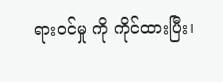ရားဝင်မှု ကို ကိုင်ထားပြီး၊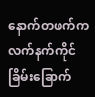နောက်တဖက်က လက်နက်ကိုင် ခြိမ်းခြောက်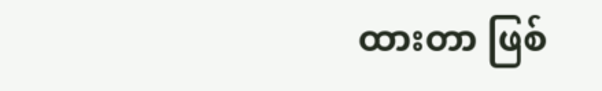ထားတာ ဖြစ်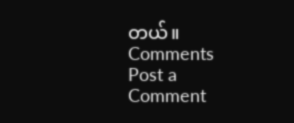တယ်။
Comments
Post a Comment